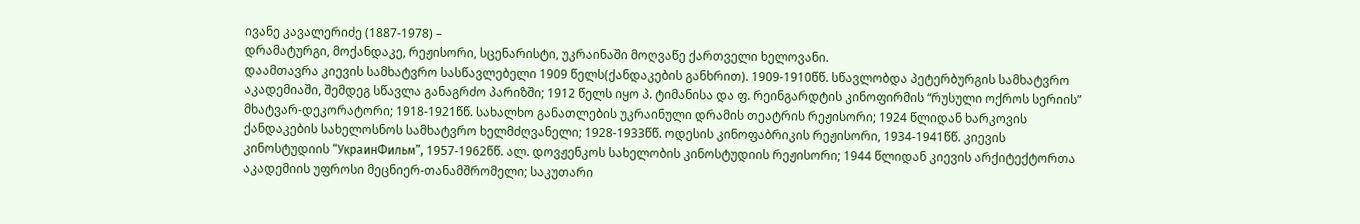ივანე კავალერიძე (1887-1978) –
დრამატურგი, მოქანდაკე, რეჟისორი, სცენარისტი, უკრაინაში მოღვაწე ქართველი ხელოვანი.
დაამთავრა კიევის სამხატვრო სასწავლებელი 1909 წელს(ქანდაკების განხრით). 1909-1910წწ. სწავლობდა პეტერბურგის სამხატვრო აკადემიაში, შემდეგ სწავლა განაგრძო პარიზში; 1912 წელს იყო პ. ტიმანისა და ფ. რეინგარდტის კინოფირმის “რუსული ოქროს სერიის” მხატვარ-დეკორატორი; 1918-1921წწ. სახალხო განათლების უკრაინული დრამის თეატრის რეჟისორი; 1924 წლიდან ხარკოვის ქანდაკების სახელოსნოს სამხატვრო ხელმძღვანელი; 1928-1933წწ. ოდესის კინოფაბრიკის რეჟისორი, 1934-1941წწ. კიევის კინოსტუდიის “УкраинФильм”, 1957-1962წწ. ალ. დოვჟენკოს სახელობის კინოსტუდიის რეჟისორი; 1944 წლიდან კიევის არქიტექტორთა აკადემიის უფროსი მეცნიერ-თანამშრომელი; საკუთარი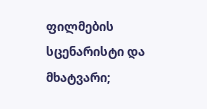ფილმების სცენარისტი და მხატვარი;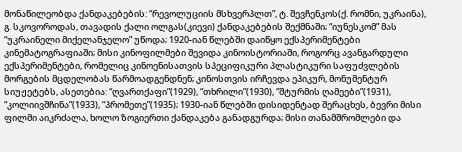მონაწილეობდა ქანდაკებების: “რევოლუციის მსხვერპლთ”, ტ. შევჩენკოს(ქ. რომნი, უკრაინა), გ. სკოვოროდას, თავადის ქალი ოლგას(კიევი) ქანდაკებების შექმნაში; “იუნესკომ” მას “უკრაინელი მიქელანჯელო” უწოდა; 1920-იან წლებში დაიწყო ექსპერიმენტები კინემატოგრაფიაში; მისი კინოფილმები შევიდა კინოისტორიაში, როგორც ავანგარდული ექსპერიმენტები, რომელიც კინოენისათვის სპეციფიკური პლასტიკური საფუძვლების მორგების მცდელობას წარმოადგენდნენ; კინოსთვის ირჩევდა ეპიკურ, მონუმენტურ სიუჟეტებს, ასეთებია: “ღვართქაფი”(1929), “თხრილი”(1930), “შტურმის ღამეები”(1931), “კოლიივშჩინა”(1933), “პრომეთე”(1935); 1930-იან წლებში დისიდენტად შერაცხეს, ბევრი მისი ფილმი აიკრძალა, ხოლო ზოგიერთი ქანდაკება განადგურდა; მისი თანამშრომლები და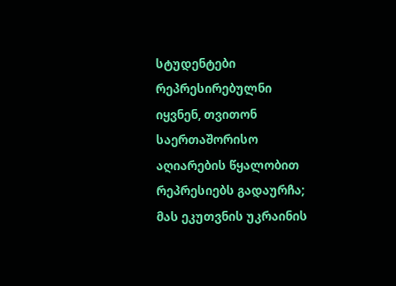სტუდენტები რეპრესირებულნი იყვნენ, თვითონ საერთაშორისო აღიარების წყალობით რეპრესიებს გადაურჩა; მას ეკუთვნის უკრაინის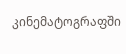კინემატოგრაფში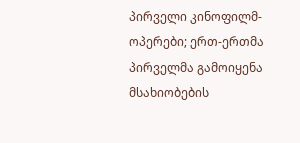პირველი კინოფილმ-ოპერები; ერთ-ერთმა პირველმა გამოიყენა მსახიობების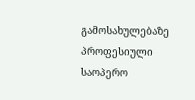გამოსახულებაზე პროფესიული საოპერო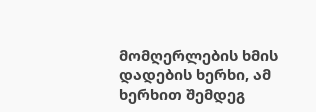მომღერლების ხმის დადების ხერხი, ამ ხერხით შემდეგ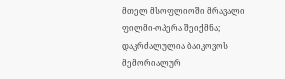მთელ მსოფლიოში მრავალი ფილმი-ოპერა შეიქმნა;
დაკრძალულია ბაიკოვოს მემორიალურ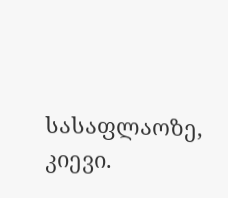სასაფლაოზე, კიევი.